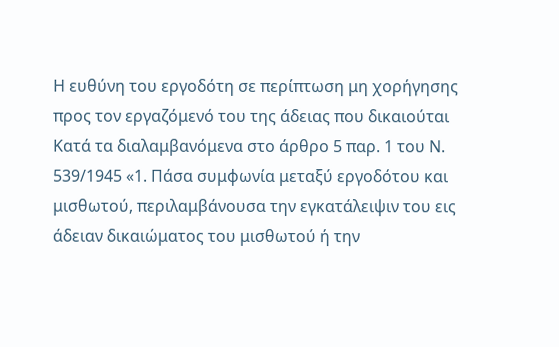Η ευθύνη του εργοδότη σε περίπτωση μη χορήγησης προς τον εργαζόμενό του της άδειας που δικαιούται
Κατά τα διαλαμβανόμενα στο άρθρο 5 παρ. 1 του Ν. 539/1945 «1. Πάσα συμφωνία μεταξύ εργοδότου και μισθωτού, περιλαμβάνουσα την εγκατάλειψιν του εις άδειαν δικαιώματος του μισθωτού ή την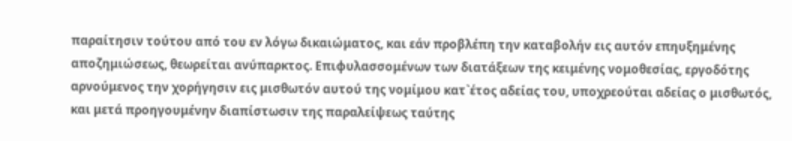παραίτησιν τούτου από του εν λόγω δικαιώματος, και εάν προβλέπη την καταβολήν εις αυτόν επηυξημένης αποζημιώσεως, θεωρείται ανύπαρκτος. Επιφυλασσομένων των διατάξεων της κειμένης νομοθεσίας, εργοδότης αρνούμενος την χορήγησιν εις μισθωτόν αυτού της νομίμου κατ`έτος αδείας του, υποχρεούται αδείας ο μισθωτός, και μετά προηγουμένην διαπίστωσιν της παραλείψεως ταύτης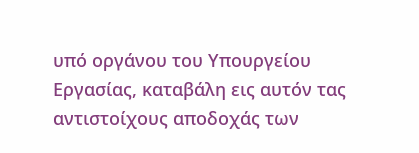υπό οργάνου του Υπουργείου Εργασίας, καταβάλη εις αυτόν τας αντιστοίχους αποδοχάς των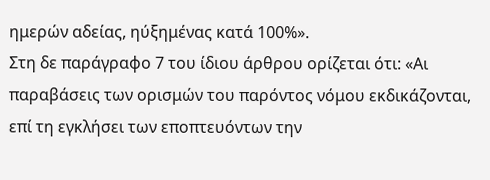ημερών αδείας, ηύξημένας κατά 100%».
Στη δε παράγραφο 7 του ίδιου άρθρου ορίζεται ότι: «Αι παραβάσεις των ορισμών του παρόντος νόμου εκδικάζονται, επί τη εγκλήσει των εποπτευόντων την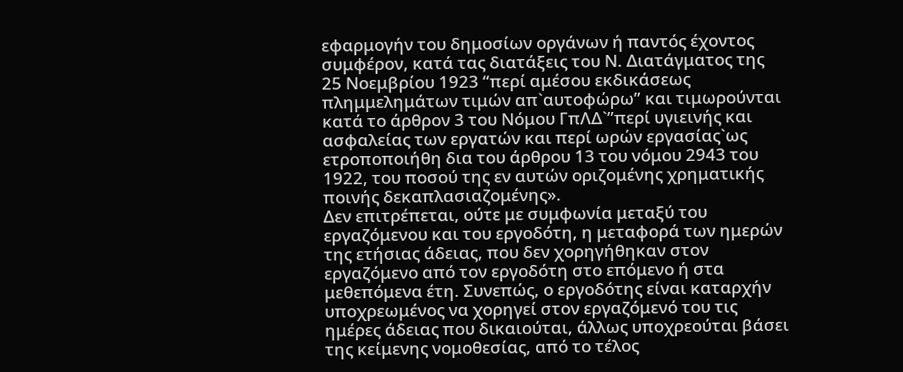εφαρμογήν του δημοσίων οργάνων ή παντός έχοντος συμφέρον, κατά τας διατάξεις του Ν. Διατάγματος της 25 Νοεμβρίου 1923 “περί αμέσου εκδικάσεως πλημμελημάτων τιμών απ`αυτοφώρω” και τιμωρούνται κατά το άρθρον 3 του Νόμου ΓπΛΔ`”περί υγιεινής και ασφαλείας των εργατών και περί ωρών εργασίας`ως ετροποποιήθη δια του άρθρου 13 του νόμου 2943 του 1922, του ποσού της εν αυτών οριζομένης χρηματικής ποινής δεκαπλασιαζομένης».
Δεν επιτρέπεται, ούτε με συμφωνία μεταξύ του εργαζόμενου και του εργοδότη, η μεταφορά των ημερών της ετήσιας άδειας, που δεν χορηγήθηκαν στον εργαζόμενο από τον εργοδότη στο επόμενο ή στα μεθεπόμενα έτη. Συνεπώς, ο εργοδότης είναι καταρχήν υποχρεωμένος να χορηγεί στον εργαζόμενό του τις ημέρες άδειας που δικαιούται, άλλως υποχρεούται βάσει της κείμενης νομοθεσίας, από το τέλος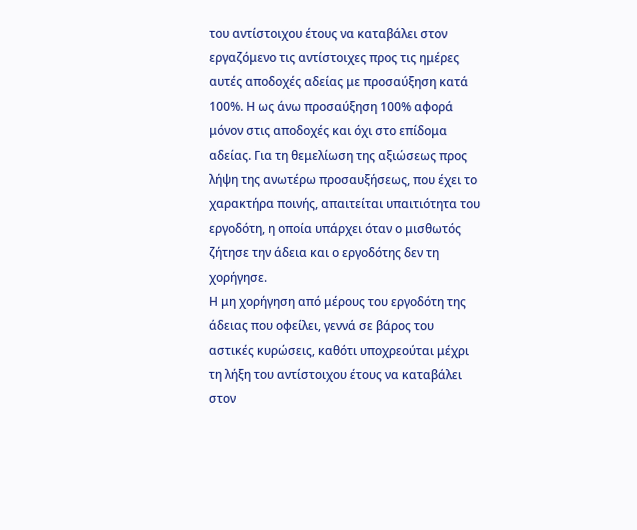του αντίστοιχου έτους να καταβάλει στον εργαζόμενο τις αντίστοιχες προς τις ημέρες αυτές αποδοχές αδείας με προσαύξηση κατά 100%. Η ως άνω προσαύξηση 100% αφορά μόνον στις αποδοχές και όχι στο επίδομα αδείας. Για τη θεμελίωση της αξιώσεως προς λήψη της ανωτέρω προσαυξήσεως, που έχει το χαρακτήρα ποινής, απαιτείται υπαιτιότητα του εργοδότη, η οποία υπάρχει όταν ο μισθωτός ζήτησε την άδεια και ο εργοδότης δεν τη χορήγησε.
Η μη χορήγηση από μέρους του εργοδότη της άδειας που οφείλει, γεννά σε βάρος του αστικές κυρώσεις, καθότι υποχρεούται μέχρι τη λήξη του αντίστοιχου έτους να καταβάλει στον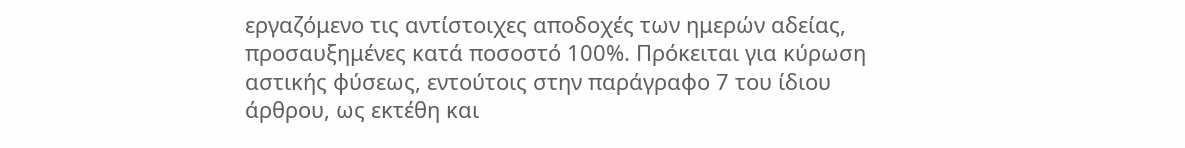εργαζόμενο τις αντίστοιχες αποδοχές των ημερών αδείας, προσαυξημένες κατά ποσοστό 100%. Πρόκειται για κύρωση αστικής φύσεως, εντούτοις στην παράγραφο 7 του ίδιου άρθρου, ως εκτέθη και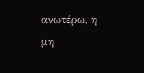ανωτέρω, η μη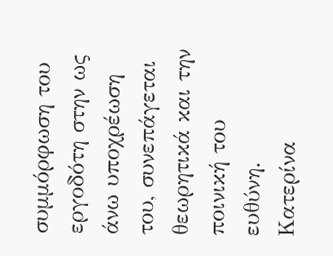συμμόρφωση του εργοδότη στην ως άνω υποχρέωση του, συνεπάγεται θεωρητικά και την ποινική του ευθύνη.
Κατερίνα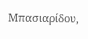Μπασιαρίδου,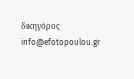δικηγόρος
info@efotopoulou.gr